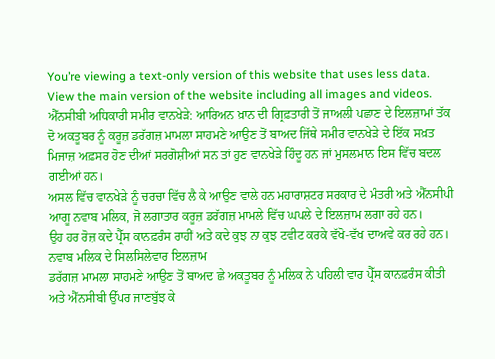You’re viewing a text-only version of this website that uses less data. View the main version of the website including all images and videos.
ਐੱਨਸੀਬੀ ਅਧਿਕਾਰੀ ਸਮੀਰ ਵਾਨਖੇੜੇ: ਆਰਿਅਨ ਖ਼ਾਨ ਦੀ ਗ੍ਰਿਫ਼ਤਾਰੀ ਤੋਂ ਜਾਅਲੀ ਪਛਾਣ ਦੇ ਇਲਜ਼ਾਮਾਂ ਤੱਕ
ਦੋ ਅਕਤੂਬਰ ਨੂੰ ਕਰੂਜ਼ ਡਰੱਗਜ਼ ਮਾਮਲਾ ਸਾਹਮਣੇ ਆਉਣ ਤੋਂ ਬਾਅਦ ਜਿੱਥੇ ਸਮੀਰ ਵਾਨਖੇੜੇ ਦੇ ਇੱਕ ਸਖ਼ਤ ਮਿਜਾਜ਼ ਅਫ਼ਸਰ ਹੋਣ ਦੀਆਂ ਸਰਗੋਸ਼ੀਆਂ ਸਨ ਤਾਂ ਹੁਣ ਵਾਨਖੇੜੇ ਹਿੰਦੂ ਹਨ ਜਾਂ ਮੁਸਲਮਾਨ ਇਸ ਵਿੱਚ ਬਦਲ ਗਈਆਂ ਹਨ।
ਅਸਲ ਵਿੱਚ ਵਾਨਖੇੜੇ ਨੂੰ ਚਰਚਾ ਵਿੱਚ ਲੈ ਕੇ ਆਉਣ ਵਾਲੇ ਹਨ ਮਹਾਰਾਸ਼ਟਰ ਸਰਕਾਰ ਦੇ ਮੰਤਰੀ ਅਤੇ ਐੱਨਸੀਪੀ ਆਗੂ ਨਵਾਬ ਮਲਿਕ, ਜੋ ਲਗਾਤਾਰ ਕਰੂਜ਼ ਡਰੱਗਜ਼ ਮਾਮਲੇ ਵਿੱਚ ਘਪਲੇ ਦੇ ਇਲਜ਼ਾਮ ਲਗਾ ਰਹੇ ਹਨ।
ਉਹ ਹਰ ਰੋਜ਼ ਕਦੇ ਪ੍ਰੈੱਸ ਕਾਨਫ਼ਰੰਸ ਰਾਹੀਂ ਅਤੇ ਕਦੇ ਕੁਝ ਨਾ ਕੁਝ ਟਵੀਟ ਕਰਕੇ ਵੱਖੋ-ਵੱਖ ਦਾਅਵੇ ਕਰ ਰਹੇ ਹਨ।
ਨਵਾਬ ਮਲਿਕ ਦੇ ਸਿਲਸਿਲੇਵਾਰ ਇਲਜ਼ਾਮ
ਡਰੱਗਜ਼ ਮਾਮਲਾ ਸਾਹਮਣੇ ਆਉਣ ਤੋਂ ਬਾਅਦ ਛੇ ਅਕਤੂਬਰ ਨੂੰ ਮਲਿਕ ਨੇ ਪਹਿਲੀ ਵਾਰ ਪ੍ਰੈੱਸ ਕਾਨਫ਼ਰੰਸ ਕੀਤੀ ਅਤੇ ਐੱਨਸੀਬੀ ਉੱਪਰ ਜਾਣਬੁੱਝ ਕੇ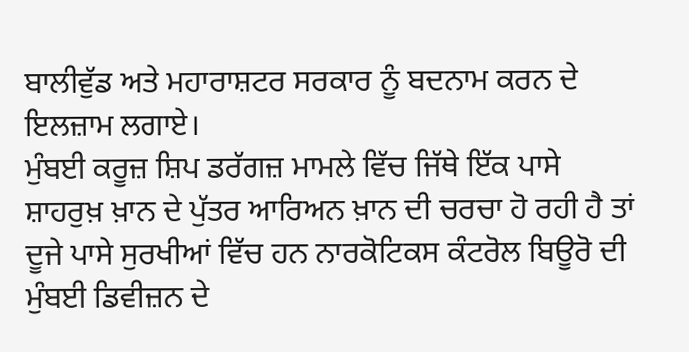ਬਾਲੀਵੁੱਡ ਅਤੇ ਮਹਾਰਾਸ਼ਟਰ ਸਰਕਾਰ ਨੂੰ ਬਦਨਾਮ ਕਰਨ ਦੇ ਇਲਜ਼ਾਮ ਲਗਾਏ।
ਮੁੰਬਈ ਕਰੂਜ਼ ਸ਼ਿਪ ਡਰੱਗਜ਼ ਮਾਮਲੇ ਵਿੱਚ ਜਿੱਥੇ ਇੱਕ ਪਾਸੇ ਸ਼ਾਹਰੁਖ਼ ਖ਼ਾਨ ਦੇ ਪੁੱਤਰ ਆਰਿਅਨ ਖ਼ਾਨ ਦੀ ਚਰਚਾ ਹੋ ਰਹੀ ਹੈ ਤਾਂ ਦੂਜੇ ਪਾਸੇ ਸੁਰਖੀਆਂ ਵਿੱਚ ਹਨ ਨਾਰਕੋਟਿਕਸ ਕੰਟਰੋਲ ਬਿਊਰੋ ਦੀ ਮੁੰਬਈ ਡਿਵੀਜ਼ਨ ਦੇ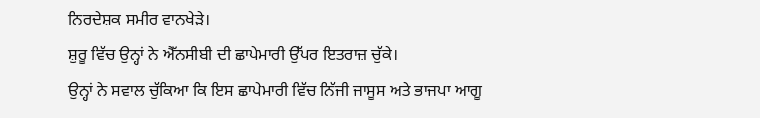ਨਿਰਦੇਸ਼ਕ ਸਮੀਰ ਵਾਨਖੇੜੇ।
ਸ਼ੁਰੂ ਵਿੱਚ ਉਨ੍ਹਾਂ ਨੇ ਐੱਨਸੀਬੀ ਦੀ ਛਾਪੇਮਾਰੀ ਉੱਪਰ ਇਤਰਾਜ਼ ਚੁੱਕੇ।
ਉਨ੍ਹਾਂ ਨੇ ਸਵਾਲ ਚੁੱਕਿਆ ਕਿ ਇਸ ਛਾਪੇਮਾਰੀ ਵਿੱਚ ਨਿੱਜੀ ਜਾਸੂਸ ਅਤੇ ਭਾਜਪਾ ਆਗੂ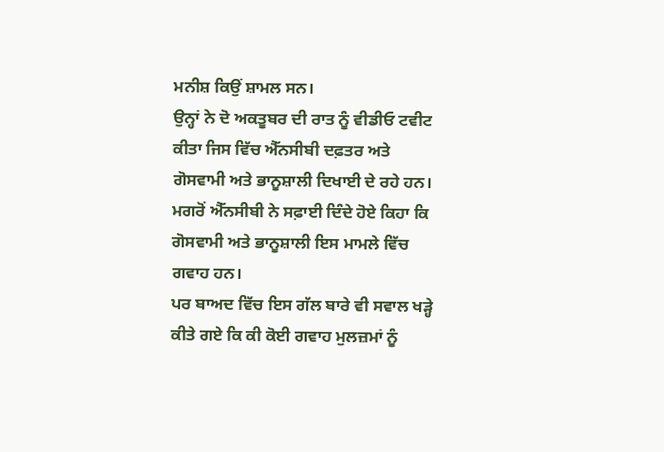ਮਨੀਸ਼ ਕਿਉਂ ਸ਼ਾਮਲ ਸਨ।
ਉਨ੍ਹਾਂ ਨੇ ਦੋ ਅਕਤੂਬਰ ਦੀ ਰਾਤ ਨੂੰ ਵੀਡੀਓ ਟਵੀਟ ਕੀਤਾ ਜਿਸ ਵਿੱਚ ਐੱਨਸੀਬੀ ਦਫ਼ਤਰ ਅਤੇ ਗੋਸਵਾਮੀ ਅਤੇ ਭਾਨੂਸ਼ਾਲੀ ਦਿਖਾਈ ਦੇ ਰਹੇ ਹਨ।
ਮਗਰੋਂ ਐੱਨਸੀਬੀ ਨੇ ਸਫ਼ਾਈ ਦਿੰਦੇ ਹੋਏ ਕਿਹਾ ਕਿ ਗੋਸਵਾਮੀ ਅਤੇ ਭਾਨੂਸ਼ਾਲੀ ਇਸ ਮਾਮਲੇ ਵਿੱਚ ਗਵਾਹ ਹਨ।
ਪਰ ਬਾਅਦ ਵਿੱਚ ਇਸ ਗੱਲ ਬਾਰੇ ਵੀ ਸਵਾਲ ਖੜ੍ਹੇ ਕੀਤੇ ਗਏ ਕਿ ਕੀ ਕੋਈ ਗਵਾਹ ਮੁਲਜ਼ਮਾਂ ਨੂੰ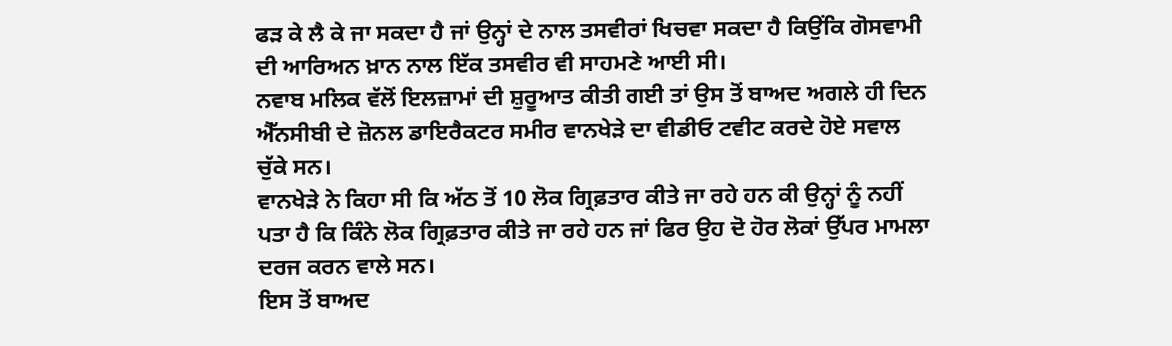ਫੜ ਕੇ ਲੈ ਕੇ ਜਾ ਸਕਦਾ ਹੈ ਜਾਂ ਉਨ੍ਹਾਂ ਦੇ ਨਾਲ ਤਸਵੀਰਾਂ ਖਿਚਵਾ ਸਕਦਾ ਹੈ ਕਿਉਂਕਿ ਗੋਸਵਾਮੀ ਦੀ ਆਰਿਅਨ ਖ਼ਾਨ ਨਾਲ ਇੱਕ ਤਸਵੀਰ ਵੀ ਸਾਹਮਣੇ ਆਈ ਸੀ।
ਨਵਾਬ ਮਲਿਕ ਵੱਲੋਂ ਇਲਜ਼ਾਮਾਂ ਦੀ ਸ਼ੁਰੂਆਤ ਕੀਤੀ ਗਈ ਤਾਂ ਉਸ ਤੋਂ ਬਾਅਦ ਅਗਲੇ ਹੀ ਦਿਨ ਐੱਨਸੀਬੀ ਦੇ ਜ਼ੋਨਲ ਡਾਇਰੈਕਟਰ ਸਮੀਰ ਵਾਨਖੇੜੇ ਦਾ ਵੀਡੀਓ ਟਵੀਟ ਕਰਦੇ ਹੋਏ ਸਵਾਲ ਚੁੱਕੇ ਸਨ।
ਵਾਨਖੇੜੇ ਨੇ ਕਿਹਾ ਸੀ ਕਿ ਅੱਠ ਤੋਂ 10 ਲੋਕ ਗ੍ਰਿਫ਼ਤਾਰ ਕੀਤੇ ਜਾ ਰਹੇ ਹਨ ਕੀ ਉਨ੍ਹਾਂ ਨੂੰ ਨਹੀਂ ਪਤਾ ਹੈ ਕਿ ਕਿੰਨੇ ਲੋਕ ਗ੍ਰਿਫ਼ਤਾਰ ਕੀਤੇ ਜਾ ਰਹੇ ਹਨ ਜਾਂ ਫਿਰ ਉਹ ਦੋ ਹੋਰ ਲੋਕਾਂ ਉੱਪਰ ਮਾਮਲਾ ਦਰਜ ਕਰਨ ਵਾਲੇ ਸਨ।
ਇਸ ਤੋਂ ਬਾਅਦ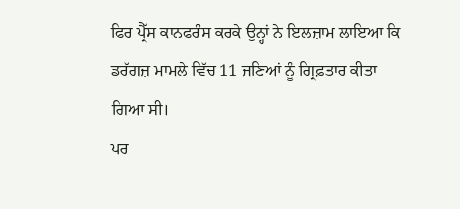ਫਿਰ ਪ੍ਰੈੱਸ ਕਾਨਫਰੰਸ ਕਰਕੇ ਉਨ੍ਹਾਂ ਨੇ ਇਲਜ਼ਾਮ ਲਾਇਆ ਕਿ ਡਰੱਗਜ਼ ਮਾਮਲੇ ਵਿੱਚ 11 ਜਣਿਆਂ ਨੂੰ ਗ੍ਰਿਫ਼ਤਾਰ ਕੀਤਾ ਗਿਆ ਸੀ।
ਪਰ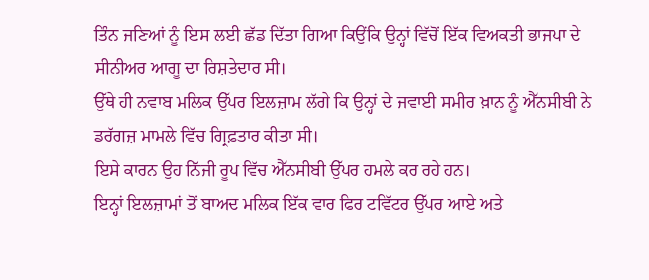ਤਿੰਨ ਜਣਿਆਂ ਨੂੰ ਇਸ ਲਈ ਛੱਡ ਦਿੱਤਾ ਗਿਆ ਕਿਉਂਕਿ ਉਨ੍ਹਾਂ ਵਿੱਚੋਂ ਇੱਕ ਵਿਅਕਤੀ ਭਾਜਪਾ ਦੇ ਸੀਨੀਅਰ ਆਗੂ ਦਾ ਰਿਸ਼ਤੇਦਾਰ ਸੀ।
ਉੱਥੇ ਹੀ ਨਵਾਬ ਮਲਿਕ ਉੱਪਰ ਇਲਜ਼ਾਮ ਲੱਗੇ ਕਿ ਉਨ੍ਹਾਂ ਦੇ ਜਵਾਈ ਸਮੀਰ ਖ਼ਾਨ ਨੂੰ ਐੱਨਸੀਬੀ ਨੇ ਡਰੱਗਜ਼ ਮਾਮਲੇ ਵਿੱਚ ਗ੍ਰਿਫ਼ਤਾਰ ਕੀਤਾ ਸੀ।
ਇਸੇ ਕਾਰਨ ਉਹ ਨਿੱਜੀ ਰੂਪ ਵਿੱਚ ਐੱਨਸੀਬੀ ਉੱਪਰ ਹਮਲੇ ਕਰ ਰਹੇ ਹਨ।
ਇਨ੍ਹਾਂ ਇਲਜ਼ਾਮਾਂ ਤੋਂ ਬਾਅਦ ਮਲਿਕ ਇੱਕ ਵਾਰ ਫਿਰ ਟਵਿੱਟਰ ਉੱਪਰ ਆਏ ਅਤੇ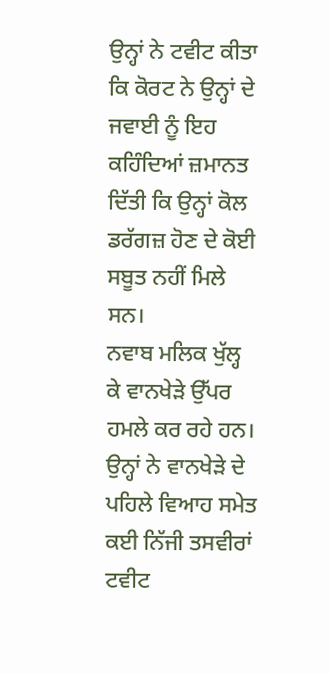ਉਨ੍ਹਾਂ ਨੇ ਟਵੀਟ ਕੀਤਾ ਕਿ ਕੋਰਟ ਨੇ ਉਨ੍ਹਾਂ ਦੇ ਜਵਾਈ ਨੂੰ ਇਹ ਕਹਿੰਦਿਆਂ ਜ਼ਮਾਨਤ ਦਿੱਤੀ ਕਿ ਉਨ੍ਹਾਂ ਕੋਲ ਡਰੱਗਜ਼ ਹੋਣ ਦੇ ਕੋਈ ਸਬੂਤ ਨਹੀਂ ਮਿਲੇ ਸਨ।
ਨਵਾਬ ਮਲਿਕ ਖੁੱਲ੍ਹ ਕੇ ਵਾਨਖੇੜੇ ਉੱਪਰ ਹਮਲੇ ਕਰ ਰਹੇ ਹਨ। ਉਨ੍ਹਾਂ ਨੇ ਵਾਨਖੇੜੇ ਦੇ ਪਹਿਲੇ ਵਿਆਹ ਸਮੇਤ ਕਈ ਨਿੱਜੀ ਤਸਵੀਰਾਂ ਟਵੀਟ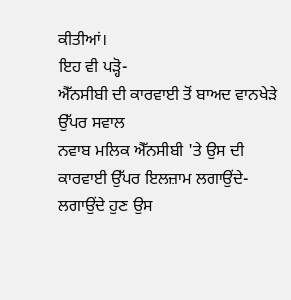ਕੀਤੀਆਂ।
ਇਹ ਵੀ ਪੜ੍ਹੋ-
ਐੱਨਸੀਬੀ ਦੀ ਕਾਰਵਾਈ ਤੋਂ ਬਾਅਦ ਵਾਨਖੇੜੇ ਉੱਪਰ ਸਵਾਲ
ਨਵਾਬ ਮਲਿਕ ਐੱਨਸੀਬੀ 'ਤੇ ਉਸ ਦੀ ਕਾਰਵਾਈ ਉੱਪਰ ਇਲਜ਼ਾਮ ਲਗਾਉਂਦੇ-ਲਗਾਉਂਦੇ ਹੁਣ ਉਸ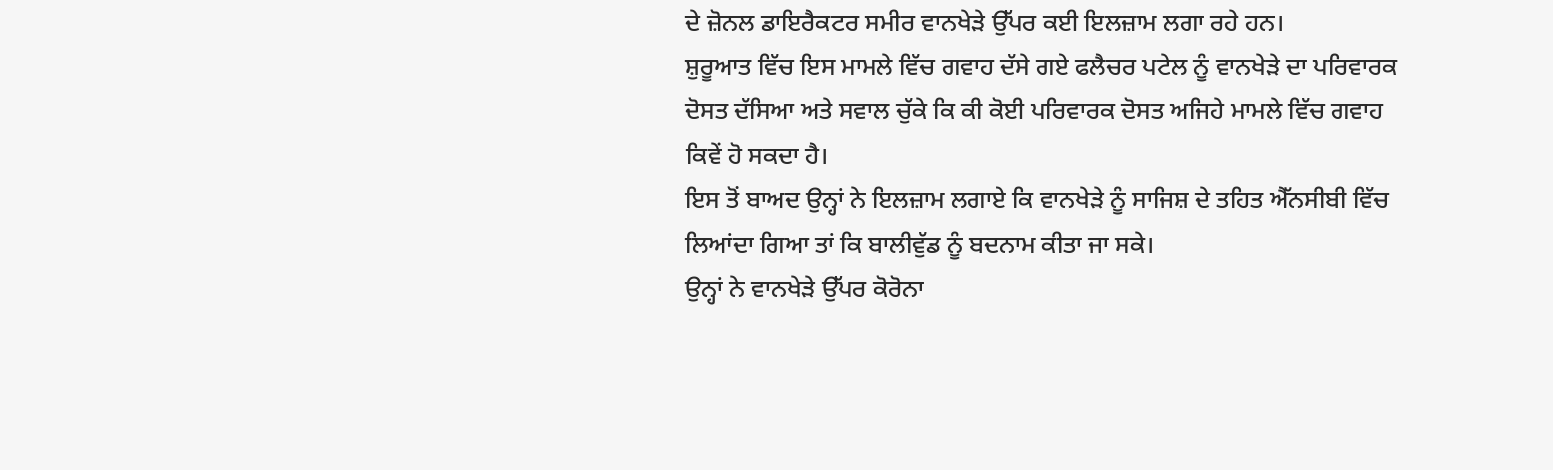ਦੇ ਜ਼ੋਨਲ ਡਾਇਰੈਕਟਰ ਸਮੀਰ ਵਾਨਖੇੜੇ ਉੱਪਰ ਕਈ ਇਲਜ਼ਾਮ ਲਗਾ ਰਹੇ ਹਨ।
ਸ਼ੁਰੂਆਤ ਵਿੱਚ ਇਸ ਮਾਮਲੇ ਵਿੱਚ ਗਵਾਹ ਦੱਸੇ ਗਏ ਫਲੈਚਰ ਪਟੇਲ ਨੂੰ ਵਾਨਖੇੜੇ ਦਾ ਪਰਿਵਾਰਕ ਦੋਸਤ ਦੱਸਿਆ ਅਤੇ ਸਵਾਲ ਚੁੱਕੇ ਕਿ ਕੀ ਕੋਈ ਪਰਿਵਾਰਕ ਦੋਸਤ ਅਜਿਹੇ ਮਾਮਲੇ ਵਿੱਚ ਗਵਾਹ ਕਿਵੇਂ ਹੋ ਸਕਦਾ ਹੈ।
ਇਸ ਤੋਂ ਬਾਅਦ ਉਨ੍ਹਾਂ ਨੇ ਇਲਜ਼ਾਮ ਲਗਾਏ ਕਿ ਵਾਨਖੇੜੇ ਨੂੰ ਸਾਜਿਸ਼ ਦੇ ਤਹਿਤ ਐੱਨਸੀਬੀ ਵਿੱਚ ਲਿਆਂਦਾ ਗਿਆ ਤਾਂ ਕਿ ਬਾਲੀਵੁੱਡ ਨੂੰ ਬਦਨਾਮ ਕੀਤਾ ਜਾ ਸਕੇ।
ਉਨ੍ਹਾਂ ਨੇ ਵਾਨਖੇੜੇ ਉੱਪਰ ਕੋਰੋਨਾ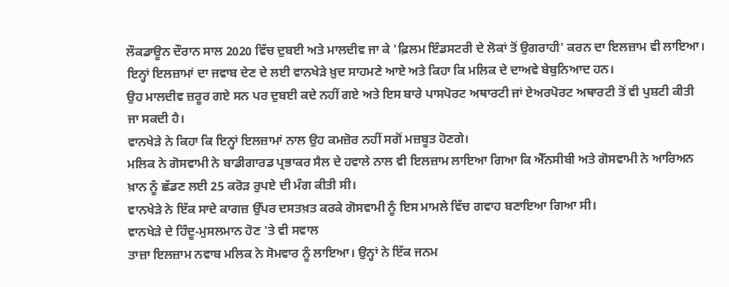ਲੌਕਡਾਊਨ ਦੌਰਾਨ ਸਾਲ 2020 ਵਿੱਚ ਦੁਬਈ ਅਤੇ ਮਾਲਦੀਵ ਜਾ ਕੇ 'ਫ਼ਿਲਮ ਇੰਡਸਟਰੀ ਦੇ ਲੋਕਾਂ ਤੋਂ ਉਗਰਾਹੀ' ਕਰਨ ਦਾ ਇਲਜ਼ਾਮ ਵੀ ਲਾਇਆ।
ਇਨ੍ਹਾਂ ਇਲਜ਼ਾਮਾਂ ਦਾ ਜਵਾਬ ਦੇਣ ਦੇ ਲਈ ਵਾਨਖੇੜੇ ਖ਼ੁਦ ਸਾਹਮਣੇ ਆਏ ਅਤੇ ਕਿਹਾ ਕਿ ਮਲਿਕ ਦੇ ਦਾਅਵੇ ਬੇਬੁਨਿਆਦ ਹਨ।
ਉਹ ਮਾਲਦੀਵ ਜ਼ਰੂਰ ਗਏ ਸਨ ਪਰ ਦੁਬਈ ਕਦੇ ਨਹੀਂ ਗਏ ਅਤੇ ਇਸ ਬਾਰੇ ਪਾਸਪੋਰਟ ਅਥਾਰਟੀ ਜਾਂ ਏਅਰਪੋਰਟ ਅਥਾਰਟੀ ਤੋਂ ਵੀ ਪੁਸ਼ਟੀ ਕੀਤੀ ਜਾ ਸਕਦੀ ਹੈ।
ਵਾਨਖੇੜੇ ਨੇ ਕਿਹਾ ਕਿ ਇਨ੍ਹਾਂ ਇਲਜ਼ਾਮਾਂ ਨਾਲ ਉਹ ਕਮਜ਼ੋਰ ਨਹੀਂ ਸਗੋਂ ਮਜ਼ਬੂਤ ਹੋਣਗੇ।
ਮਲਿਕ ਨੇ ਗੋਸਵਾਮੀ ਨੇ ਬਾਡੀਗਾਰਡ ਪ੍ਰਭਾਕਰ ਸੈਲ ਦੇ ਹਵਾਲੇ ਨਾਲ ਵੀ ਇਲਜ਼ਾਮ ਲਾਇਆ ਗਿਆ ਕਿ ਐੱਨਸੀਬੀ ਅਤੇ ਗੋਸਵਾਮੀ ਨੇ ਆਰਿਅਨ ਖ਼ਾਨ ਨੂੰ ਛੱਡਣ ਲਈ 25 ਕਰੋੜ ਰੁਪਏ ਦੀ ਮੰਗ ਕੀਤੀ ਸੀ।
ਵਾਨਖੇੜੇ ਨੇ ਇੱਕ ਸਾਦੇ ਕਾਗਜ਼ ਉੱਪਰ ਦਸਤਖ਼ਤ ਕਰਕੇ ਗੋਸਵਾਮੀ ਨੂੰ ਇਸ ਮਾਮਲੇ ਵਿੱਚ ਗਵਾਹ ਬਣਾਇਆ ਗਿਆ ਸੀ।
ਵਾਨਖੇੜੇ ਦੇ ਹਿੰਦੂ-ਮੁਸਲਮਾਨ ਹੋਣ 'ਤੇ ਵੀ ਸਵਾਲ
ਤਾਜ਼ਾ ਇਲਜ਼ਾਮ ਨਵਾਬ ਮਲਿਕ ਨੇ ਸੋਮਵਾਰ ਨੂੰ ਲਾਇਆ। ਉਨ੍ਹਾਂ ਨੇ ਇੱਕ ਜਨਮ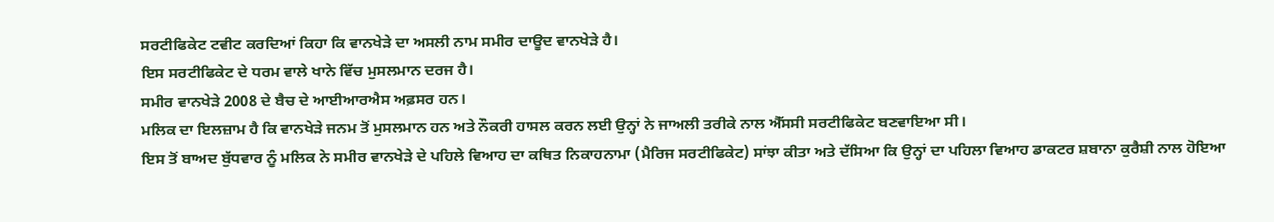ਸਰਟੀਫਿਕੇਟ ਟਵੀਟ ਕਰਦਿਆਂ ਕਿਹਾ ਕਿ ਵਾਨਖੇੜੇ ਦਾ ਅਸਲੀ ਨਾਮ ਸਮੀਰ ਦਾਊਦ ਵਾਨਖੇੜੇ ਹੈ।
ਇਸ ਸਰਟੀਫਿਕੇਟ ਦੇ ਧਰਮ ਵਾਲੇ ਖਾਨੇ ਵਿੱਚ ਮੁਸਲਮਾਨ ਦਰਜ ਹੈ।
ਸਮੀਰ ਵਾਨਖੇੜੇ 2008 ਦੇ ਬੈਚ ਦੇ ਆਈਆਰਐਸ ਅਫ਼ਸਰ ਹਨ।
ਮਲਿਕ ਦਾ ਇਲਜ਼ਾਮ ਹੈ ਕਿ ਵਾਨਖੇੜੇ ਜਨਮ ਤੋਂ ਮੁਸਲਮਾਨ ਹਨ ਅਤੇ ਨੌਕਰੀ ਹਾਸਲ ਕਰਨ ਲਈ ਉਨ੍ਹਾਂ ਨੇ ਜਾਅਲੀ ਤਰੀਕੇ ਨਾਲ ਐੱਸਸੀ ਸਰਟੀਫਿਕੇਟ ਬਣਵਾਇਆ ਸੀ।
ਇਸ ਤੋਂ ਬਾਅਦ ਬੁੱਧਵਾਰ ਨੂੰ ਮਲਿਕ ਨੇ ਸਮੀਰ ਵਾਨਖੇੜੇ ਦੇ ਪਹਿਲੇ ਵਿਆਹ ਦਾ ਕਥਿਤ ਨਿਕਾਹਨਾਮਾ (ਮੈਰਿਜ ਸਰਟੀਫਿਕੇਟ) ਸਾਂਝਾ ਕੀਤਾ ਅਤੇ ਦੱਸਿਆ ਕਿ ਉਨ੍ਹਾਂ ਦਾ ਪਹਿਲਾ ਵਿਆਹ ਡਾਕਟਰ ਸ਼ਬਾਨਾ ਕੁਰੈਸ਼ੀ ਨਾਲ ਹੋਇਆ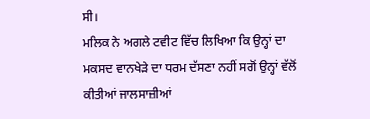ਸੀ।
ਮਲਿਕ ਨੇ ਅਗਲੇ ਟਵੀਟ ਵਿੱਚ ਲਿਖਿਆ ਕਿ ਉਨ੍ਹਾਂ ਦਾ ਮਕਸਦ ਵਾਨਖੇੜੇ ਦਾ ਧਰਮ ਦੱਸਣਾ ਨਹੀਂ ਸਗੋਂ ਉਨ੍ਹਾਂ ਵੱਲੋਂ ਕੀਤੀਆਂ ਜਾਲਸਾਜ਼ੀਆਂ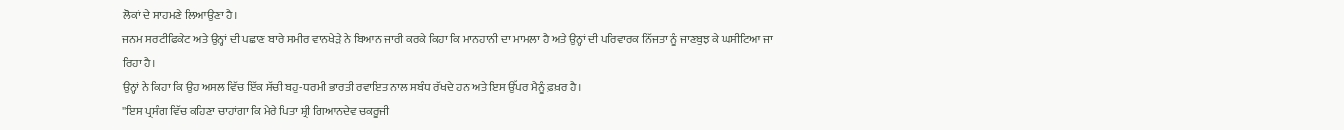ਲੋਕਾਂ ਦੇ ਸਾਹਮਣੇ ਲਿਆਉਣਾ ਹੈ।
ਜਨਮ ਸਰਟੀਫਿਕੇਟ ਅਤੇ ਉਨ੍ਹਾਂ ਦੀ ਪਛਾਣ ਬਾਰੇ ਸਮੀਰ ਵਾਨਖੇੜੇ ਨੇ ਬਿਆਨ ਜਾਰੀ ਕਰਕੇ ਕਿਹਾ ਕਿ ਮਾਨਹਾਨੀ ਦਾ ਮਾਮਲਾ ਹੈ ਅਤੇ ਉਨ੍ਹਾਂ ਦੀ ਪਰਿਵਾਰਕ ਨਿੱਜਤਾ ਨੂੰ ਜਾਣਬੁਝ ਕੇ ਘਸੀਟਿਆ ਜਾ ਰਿਹਾ ਹੈ।
ਉਨ੍ਹਾਂ ਨੇ ਕਿਹਾ ਕਿ ਉਹ ਅਸਲ ਵਿੱਚ ਇੱਕ ਸੱਚੀ ਬਹੁ-ਧਰਮੀ ਭਾਰਤੀ ਰਵਾਇਤ ਨਾਲ ਸਬੰਧ ਰੱਖਦੇ ਹਨ ਅਤੇ ਇਸ ਉੱਪਰ ਮੈਨੂੰ ਫ਼ਖ਼ਰ ਹੈ।
''ਇਸ ਪ੍ਰਸੰਗ ਵਿੱਚ ਕਹਿਣਾ ਚਾਹਾਂਗਾ ਕਿ ਮੇਰੇ ਪਿਤਾ ਸ਼੍ਰੀ ਗਿਆਨਦੇਵ ਚਕਰੂਜੀ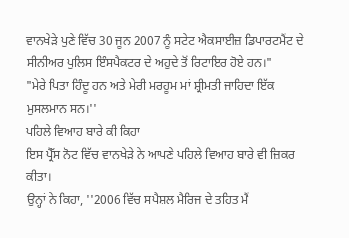ਵਾਨਖੇੜੇ ਪੁਣੇ ਵਿੱਚ 30 ਜੂਨ 2007 ਨੂੰ ਸਟੇਟ ਐਕਸਾਈਜ਼ ਡਿਪਾਰਟਮੈਂਟ ਦੇ ਸੀਨੀਅਰ ਪੁਲਿਸ ਇੰਸਪੈਕਟਰ ਦੇ ਅਹੁਦੇ ਤੋਂ ਰਿਟਾਇਰ ਹੋਏ ਹਨ।"
"ਮੇਰੇ ਪਿਤਾ ਹਿੰਦੂ ਹਨ ਅਤੇ ਮੇਰੀ ਮਰਹੂਮ ਮਾਂ ਸ਼੍ਰੀਮਤੀ ਜਾਹਿਦਾ ਇੱਕ ਮੁਸਲਮਾਨ ਸਨ।''
ਪਹਿਲੇ ਵਿਆਹ ਬਾਰੇ ਕੀ ਕਿਹਾ
ਇਸ ਪ੍ਰੈੱਸ ਨੋਟ ਵਿੱਚ ਵਾਨਖੇੜੇ ਨੇ ਆਪਣੇ ਪਹਿਲੇ ਵਿਆਹ ਬਾਰੇ ਵੀ ਜ਼ਿਕਰ ਕੀਤਾ।
ਉਨ੍ਹਾਂ ਨੇ ਕਿਹਾ, ''2006 ਵਿੱਚ ਸਪੈਸ਼ਲ ਮੈਰਿਜ ਦੇ ਤਹਿਤ ਮੈਂ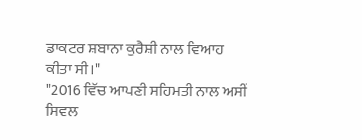ਡਾਕਟਰ ਸ਼ਬਾਨਾ ਕੁਰੈਸ਼ੀ ਨਾਲ ਵਿਆਹ ਕੀਤਾ ਸੀ।"
"2016 ਵਿੱਚ ਆਪਣੀ ਸਹਿਮਤੀ ਨਾਲ ਅਸੀਂ ਸਿਵਲ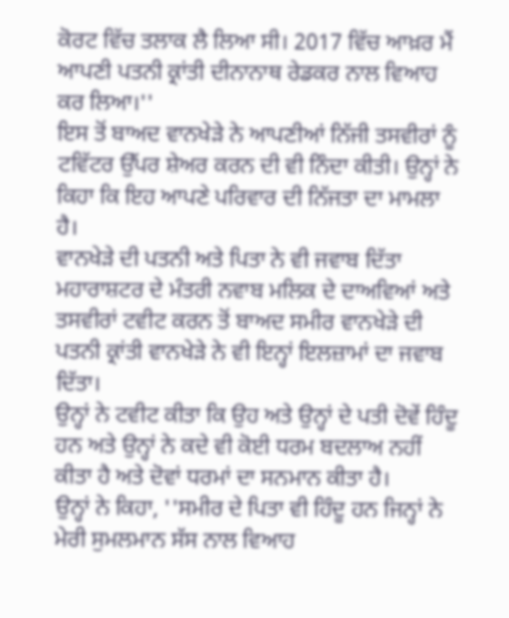ਕੋਰਟ ਵਿੱਚ ਤਲਾਕ ਲੈ ਲਿਆ ਸੀ। 2017 ਵਿੱਚ ਆਖ਼ਰ ਮੈਂ ਆਪਣੀ ਪਤਨੀ ਕ੍ਰਾਂਤੀ ਦੀਨਾਨਾਥ ਰੇਡਕਰ ਨਾਲ ਵਿਆਹ ਕਰ ਲਿਆ।''
ਇਸ ਤੋਂ ਬਾਅਦ ਵਾਨਖੇੜੇ ਨੇ ਆਪਣੀਆਂ ਨਿੱਜੀ ਤਸਵੀਰਾਂ ਨੂੰ ਟਵਿੱਟਰ ਉੱਪਰ ਸ਼ੇਅਰ ਕਰਨ ਦੀ ਵੀ ਨਿੰਦਾ ਕੀਤੀ। ਉਨ੍ਹਾਂ ਨੇ ਕਿਹਾ ਕਿ ਇਹ ਆਪਣੇ ਪਰਿਵਾਰ ਦੀ ਨਿੱਜਤਾ ਦਾ ਮਾਮਲਾ ਹੈ।
ਵਾਨਖੇੜੇ ਦੀ ਪਤਨੀ ਅਤੇ ਪਿਤਾ ਨੇ ਵੀ ਜਵਾਬ ਦਿੱਤਾ
ਮਹਾਰਾਸ਼ਟਰ ਦੇ ਮੰਤਰੀ ਨਵਾਬ ਮਲਿਕ ਦੇ ਦਾਅਵਿਆਂ ਅਤੇ ਤਸਵੀਰਾਂ ਟਵੀਟ ਕਰਨ ਤੋਂ ਬਾਅਦ ਸਮੀਰ ਵਾਨਖੇੜੇ ਦੀ ਪਤਨੀ ਕ੍ਰਾਂਤੀ ਵਾਨਖੇੜੇ ਨੇ ਵੀ ਇਨ੍ਹਾਂ ਇਲਜ਼ਾਮਾਂ ਦਾ ਜਵਾਬ ਦਿੱਤਾ।
ਉਨ੍ਹਾਂ ਨੇ ਟਵੀਟ ਕੀਤਾ ਕਿ ਉਹ ਅਤੇ ਉਨ੍ਹਾਂ ਦੇ ਪਤੀ ਦੋਵੇਂ ਹਿੰਦੂ ਹਨ ਅਤੇ ਉਨ੍ਹਾਂ ਨੇ ਕਦੇ ਵੀ ਕੋਈ ਧਰਮ ਬਦਲਾਅ ਨਹੀਂ ਕੀਤਾ ਹੈ ਅਤੇ ਦੋਵਾਂ ਧਰਮਾਂ ਦਾ ਸਨਮਾਨ ਕੀਤਾ ਹੈ।
ਉਨ੍ਹਾਂ ਨੇ ਕਿਹਾ, ''ਸਮੀਰ ਦੇ ਪਿਤਾ ਵੀ ਹਿੰਦੂ ਹਨ ਜਿਨ੍ਹਾਂ ਨੇ ਮੇਰੀ ਸੁਮਲਮਾਨ ਸੱਸ ਨਾਲ ਵਿਆਹ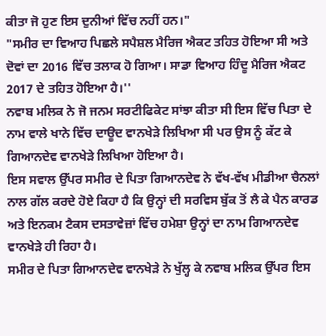ਕੀਤਾ ਜੋ ਹੁਣ ਇਸ ਦੁਨੀਆਂ ਵਿੱਚ ਨਹੀਂ ਹਨ।"
"ਸਮੀਰ ਦਾ ਵਿਆਹ ਪਿਛਲੇ ਸਪੈਸ਼ਲ ਮੈਰਿਜ ਐਕਟ ਤਹਿਤ ਹੋਇਆ ਸੀ ਅਤੇ ਦੋਵਾਂ ਦਾ 2016 ਵਿੱਚ ਤਲਾਕ ਹੋ ਗਿਆ। ਸਾਡਾ ਵਿਆਹ ਹਿੰਦੂ ਮੈਰਿਜ ਐਕਟ 2017 ਦੇ ਤਹਿਤ ਹੋਇਆ ਹੈ।''
ਨਵਾਬ ਮਲਿਕ ਨੇ ਜੋ ਜਨਮ ਸਰਟੀਫਿਕੇਟ ਸਾਂਝਾ ਕੀਤਾ ਸੀ ਇਸ ਵਿੱਚ ਪਿਤਾ ਦੇ ਨਾਮ ਵਾਲੇ ਖਾਨੇ ਵਿੱਚ ਦਾਊਦ ਵਾਨਖੇੜੇ ਲਿਖਿਆ ਸੀ ਪਰ ਉਸ ਨੂੰ ਕੱਟ ਕੇ ਗਿਆਨਦੇਵ ਵਾਨਖੇੜੇ ਲਿਖਿਆ ਹੋਇਆ ਹੈ।
ਇਸ ਸਵਾਲ ਉੱਪਰ ਸਮੀਰ ਦੇ ਪਿਤਾ ਗਿਆਨਦੇਵ ਨੇ ਵੱਖ-ਵੱਖ ਮੀਡੀਆ ਚੈਨਲਾਂ ਨਾਲ ਗੱਲ ਕਰਦੇ ਹੋਏ ਕਿਹਾ ਹੈ ਕਿ ਉਨ੍ਹਾਂ ਦੀ ਸਰਵਿਸ ਬੁੱਕ ਤੋਂ ਲੈ ਕੇ ਪੈਨ ਕਾਰਡ ਅਤੇ ਇਨਕਮ ਟੈਕਸ ਦਸਤਾਵੇਜ਼ਾਂ ਵਿੱਚ ਹਮੇਸ਼ਾ ਉਨ੍ਹਾਂ ਦਾ ਨਾਮ ਗਿਆਨਦੇਵ ਵਾਨਖੇੜੇ ਹੀ ਰਿਹਾ ਹੈ।
ਸਮੀਰ ਦੇ ਪਿਤਾ ਗਿਆਨਦੇਵ ਵਾਨਖੇੜੇ ਨੇ ਖੁੱਲ੍ਹ ਕੇ ਨਵਾਬ ਮਲਿਕ ਉੱਪਰ ਇਸ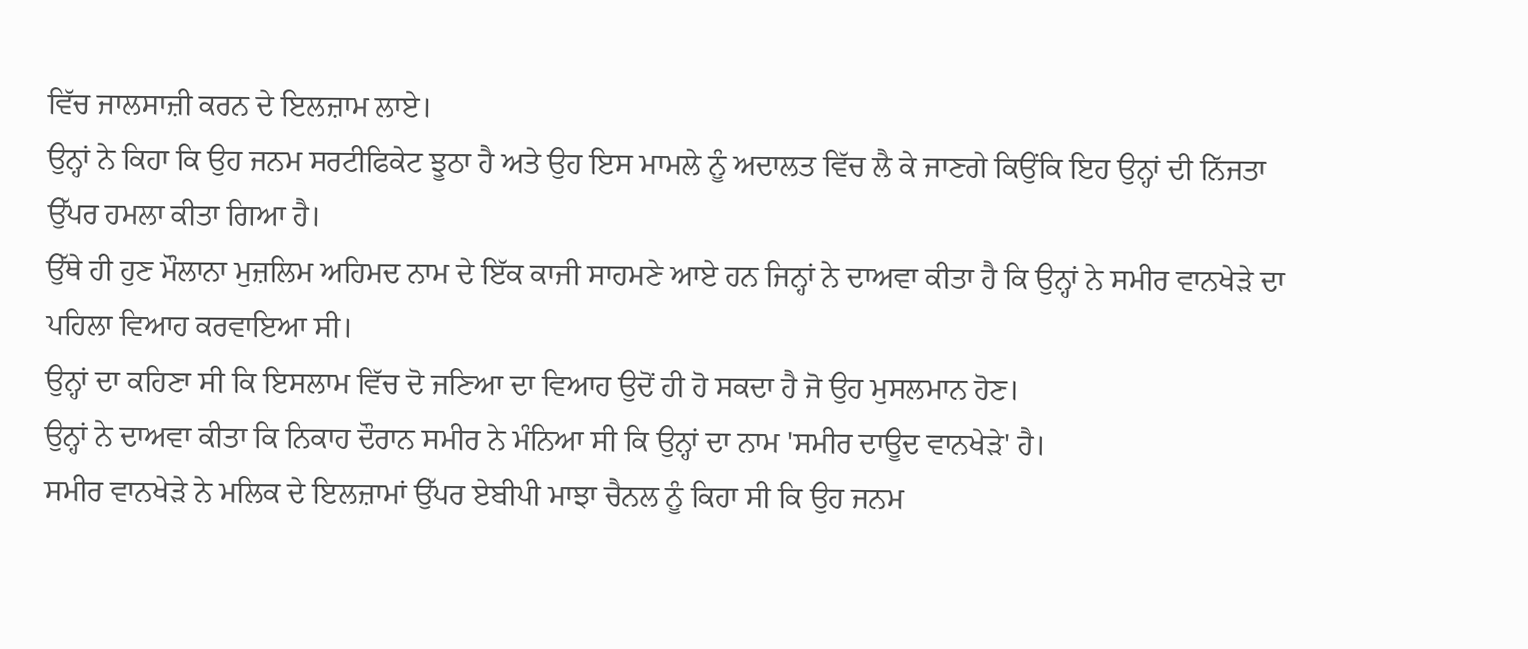ਵਿੱਚ ਜਾਲਸਾਜ਼ੀ ਕਰਨ ਦੇ ਇਲਜ਼ਾਮ ਲਾਏ।
ਉਨ੍ਹਾਂ ਨੇ ਕਿਹਾ ਕਿ ਉਹ ਜਨਮ ਸਰਟੀਫਿਕੇਟ ਝੂਠਾ ਹੈ ਅਤੇ ਉਹ ਇਸ ਮਾਮਲੇ ਨੂੰ ਅਦਾਲਤ ਵਿੱਚ ਲੈ ਕੇ ਜਾਣਗੇ ਕਿਉਂਕਿ ਇਹ ਉਨ੍ਹਾਂ ਦੀ ਨਿੱਜਤਾ ਉੱਪਰ ਹਮਲਾ ਕੀਤਾ ਗਿਆ ਹੈ।
ਉੱਥੇ ਹੀ ਹੁਣ ਮੌਲਾਨਾ ਮੁਜ਼ਲਿਮ ਅਹਿਮਦ ਨਾਮ ਦੇ ਇੱਕ ਕਾਜੀ ਸਾਹਮਣੇ ਆਏ ਹਨ ਜਿਨ੍ਹਾਂ ਨੇ ਦਾਅਵਾ ਕੀਤਾ ਹੈ ਕਿ ਉਨ੍ਹਾਂ ਨੇ ਸਮੀਰ ਵਾਨਖੇੜੇ ਦਾ ਪਹਿਲਾ ਵਿਆਹ ਕਰਵਾਇਆ ਸੀ।
ਉਨ੍ਹਾਂ ਦਾ ਕਹਿਣਾ ਸੀ ਕਿ ਇਸਲਾਮ ਵਿੱਚ ਦੋ ਜਣਿਆ ਦਾ ਵਿਆਹ ਉਦੋਂ ਹੀ ਹੋ ਸਕਦਾ ਹੈ ਜੋ ਉਹ ਮੁਸਲਮਾਨ ਹੋਣ।
ਉਨ੍ਹਾਂ ਨੇ ਦਾਅਵਾ ਕੀਤਾ ਕਿ ਨਿਕਾਹ ਦੌਰਾਨ ਸਮੀਰ ਨੇ ਮੰਨਿਆ ਸੀ ਕਿ ਉਨ੍ਹਾਂ ਦਾ ਨਾਮ 'ਸਮੀਰ ਦਾਊਦ ਵਾਨਖੇੜੇ' ਹੈ।
ਸਮੀਰ ਵਾਨਖੇੜੇ ਨੇ ਮਲਿਕ ਦੇ ਇਲਜ਼ਾਮਾਂ ਉੱਪਰ ਏਬੀਪੀ ਮਾਝਾ ਚੈਨਲ ਨੂੰ ਕਿਹਾ ਸੀ ਕਿ ਉਹ ਜਨਮ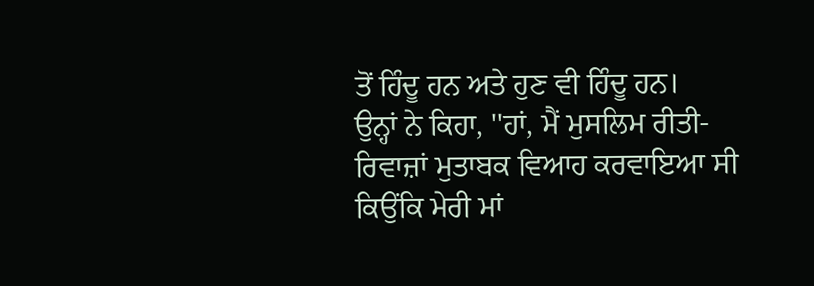ਤੋਂ ਹਿੰਦੂ ਹਨ ਅਤੇ ਹੁਣ ਵੀ ਹਿੰਦੂ ਹਨ।
ਉਨ੍ਹਾਂ ਨੇ ਕਿਹਾ, ''ਹਾਂ, ਮੈਂ ਮੁਸਲਿਮ ਰੀਤੀ-ਰਿਵਾਜ਼ਾਂ ਮੁਤਾਬਕ ਵਿਆਹ ਕਰਵਾਇਆ ਸੀ ਕਿਉਂਕਿ ਮੇਰੀ ਮਾਂ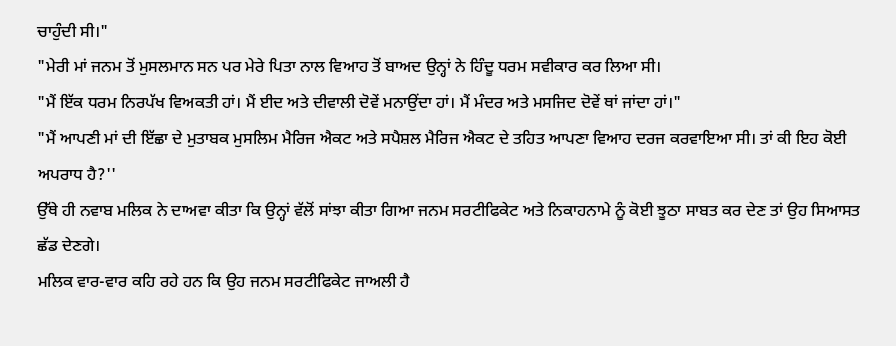ਚਾਹੁੰਦੀ ਸੀ।"
"ਮੇਰੀ ਮਾਂ ਜਨਮ ਤੋਂ ਮੁਸਲਮਾਨ ਸਨ ਪਰ ਮੇਰੇ ਪਿਤਾ ਨਾਲ ਵਿਆਹ ਤੋਂ ਬਾਅਦ ਉਨ੍ਹਾਂ ਨੇ ਹਿੰਦੂ ਧਰਮ ਸਵੀਕਾਰ ਕਰ ਲਿਆ ਸੀ।
"ਮੈਂ ਇੱਕ ਧਰਮ ਨਿਰਪੱਖ ਵਿਅਕਤੀ ਹਾਂ। ਮੈਂ ਈਦ ਅਤੇ ਦੀਵਾਲੀ ਦੋਵੇਂ ਮਨਾਉਂਦਾ ਹਾਂ। ਮੈਂ ਮੰਦਰ ਅਤੇ ਮਸਜਿਦ ਦੋਵੇਂ ਥਾਂ ਜਾਂਦਾ ਹਾਂ।"
"ਮੈਂ ਆਪਣੀ ਮਾਂ ਦੀ ਇੱਛਾ ਦੇ ਮੁਤਾਬਕ ਮੁਸਲਿਮ ਮੈਰਿਜ ਐਕਟ ਅਤੇ ਸਪੈਸ਼ਲ ਮੈਰਿਜ ਐਕਟ ਦੇ ਤਹਿਤ ਆਪਣਾ ਵਿਆਹ ਦਰਜ ਕਰਵਾਇਆ ਸੀ। ਤਾਂ ਕੀ ਇਹ ਕੋਈ ਅਪਰਾਧ ਹੈ?''
ਉੱਥੇ ਹੀ ਨਵਾਬ ਮਲਿਕ ਨੇ ਦਾਅਵਾ ਕੀਤਾ ਕਿ ਉਨ੍ਹਾਂ ਵੱਲੋਂ ਸਾਂਝਾ ਕੀਤਾ ਗਿਆ ਜਨਮ ਸਰਟੀਫਿਕੇਟ ਅਤੇ ਨਿਕਾਹਨਾਮੇ ਨੂੰ ਕੋਈ ਝੂਠਾ ਸਾਬਤ ਕਰ ਦੇਣ ਤਾਂ ਉਹ ਸਿਆਸਤ ਛੱਡ ਦੇਣਗੇ।
ਮਲਿਕ ਵਾਰ-ਵਾਰ ਕਹਿ ਰਹੇ ਹਨ ਕਿ ਉਹ ਜਨਮ ਸਰਟੀਫਿਕੇਟ ਜਾਅਲੀ ਹੈ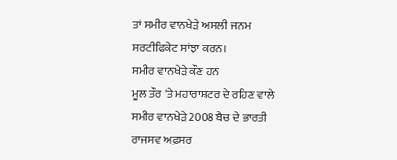ਤਾਂ ਸਮੀਰ ਵਾਨਖੇੜੇ ਅਸਲੀ ਜਨਮ ਸਰਟੀਫਿਕੇਟ ਸਾਂਝਾ ਕਰਨ।
ਸਮੀਰ ਵਾਨਖੇੜੇ ਕੌਣ ਹਨ
ਮੂਲ ਤੌਰ 'ਤੇ ਮਹਾਰਾਸ਼ਟਰ ਦੇ ਰਹਿਣ ਵਾਲੇ ਸਮੀਰ ਵਾਨਖੇੜੇ 2008 ਬੈਚ ਦੇ ਭਾਰਤੀ ਰਾਜਸਵ ਅਫ਼ਸਰ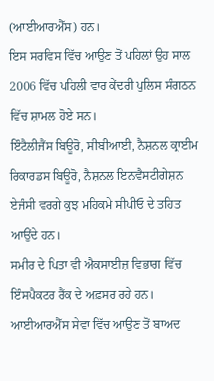(ਆਈਆਰਐੱਸ) ਹਨ।
ਇਸ ਸਰਵਿਸ ਵਿੱਚ ਆਉਣ ਤੋਂ ਪਹਿਲਾਂ ਉਹ ਸਾਲ 2006 ਵਿੱਚ ਪਹਿਲੀ ਵਾਰ ਕੇਂਦਰੀ ਪੁਲਿਸ ਸੰਗਠਨ ਵਿੱਚ ਸ਼ਾਮਲ ਹੋਏ ਸਨ।
ਇੰਟੈਲੀਜੈਂਸ ਬਿਊਰੋ, ਸੀਬੀਆਈ, ਨੈਸ਼ਨਲ ਕ੍ਰਾਈਮ ਰਿਕਾਰਡਸ ਬਿਊਰੋ, ਨੈਸ਼ਨਲ ਇਨਵੈਸਟੀਗੇਸ਼ਨ ਏਜੰਸੀ ਵਰਗੇ ਕੁਝ ਮਹਿਕਮੇ ਸੀਪੀਓ ਦੇ ਤਹਿਤ ਆਉਂਦੇ ਹਨ।
ਸਮੀਰ ਦੇ ਪਿਤਾ ਵੀ ਐਕਸਾਈਜ਼ ਵਿਭਾਗ ਵਿੱਚ ਇੰਸਪੈਕਟਰ ਰੈਂਕ ਦੇ ਅਫ਼ਸਰ ਰਹੇ ਹਨ।
ਆਈਆਰਐੱਸ ਸੇਵਾ ਵਿੱਚ ਆਉਣ ਤੋਂ ਬਾਅਦ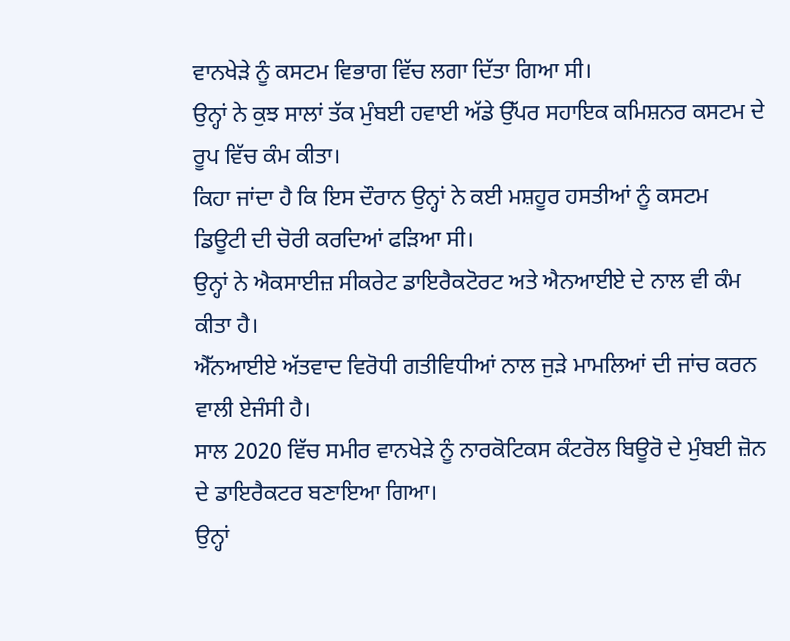ਵਾਨਖੇੜੇ ਨੂੰ ਕਸਟਮ ਵਿਭਾਗ ਵਿੱਚ ਲਗਾ ਦਿੱਤਾ ਗਿਆ ਸੀ।
ਉਨ੍ਹਾਂ ਨੇ ਕੁਝ ਸਾਲਾਂ ਤੱਕ ਮੁੰਬਈ ਹਵਾਈ ਅੱਡੇ ਉੱਪਰ ਸਹਾਇਕ ਕਮਿਸ਼ਨਰ ਕਸਟਮ ਦੇ ਰੂਪ ਵਿੱਚ ਕੰਮ ਕੀਤਾ।
ਕਿਹਾ ਜਾਂਦਾ ਹੈ ਕਿ ਇਸ ਦੌਰਾਨ ਉਨ੍ਹਾਂ ਨੇ ਕਈ ਮਸ਼ਹੂਰ ਹਸਤੀਆਂ ਨੂੰ ਕਸਟਮ ਡਿਊਟੀ ਦੀ ਚੋਰੀ ਕਰਦਿਆਂ ਫੜਿਆ ਸੀ।
ਉਨ੍ਹਾਂ ਨੇ ਐਕਸਾਈਜ਼ ਸੀਕਰੇਟ ਡਾਇਰੈਕਟੋਰਟ ਅਤੇ ਐਨਆਈਏ ਦੇ ਨਾਲ ਵੀ ਕੰਮ ਕੀਤਾ ਹੈ।
ਐੱਨਆਈਏ ਅੱਤਵਾਦ ਵਿਰੋਧੀ ਗਤੀਵਿਧੀਆਂ ਨਾਲ ਜੁੜੇ ਮਾਮਲਿਆਂ ਦੀ ਜਾਂਚ ਕਰਨ ਵਾਲੀ ਏਜੰਸੀ ਹੈ।
ਸਾਲ 2020 ਵਿੱਚ ਸਮੀਰ ਵਾਨਖੇੜੇ ਨੂੰ ਨਾਰਕੋਟਿਕਸ ਕੰਟਰੋਲ ਬਿਊਰੋ ਦੇ ਮੁੰਬਈ ਜ਼ੋਨ ਦੇ ਡਾਇਰੈਕਟਰ ਬਣਾਇਆ ਗਿਆ।
ਉਨ੍ਹਾਂ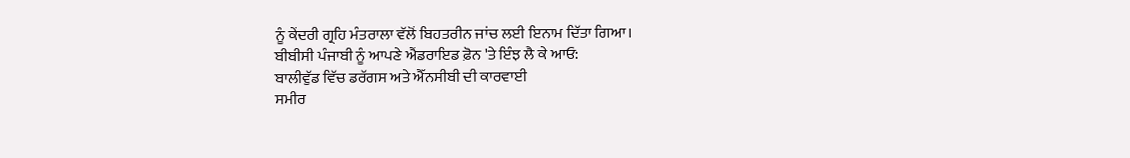ਨੂੰ ਕੇਂਦਰੀ ਗ੍ਰਹਿ ਮੰਤਰਾਲਾ ਵੱਲੋਂ ਬਿਹਤਰੀਨ ਜਾਂਚ ਲਈ ਇਨਾਮ ਦਿੱਤਾ ਗਿਆ।
ਬੀਬੀਸੀ ਪੰਜਾਬੀ ਨੂੰ ਆਪਣੇ ਐਂਡਰਾਇਡ ਫ਼ੋਨ 'ਤੇ ਇੰਝ ਲੈ ਕੇ ਆਓ:
ਬਾਲੀਵੁੱਡ ਵਿੱਚ ਡਰੱਗਸ ਅਤੇ ਐੱਨਸੀਬੀ ਦੀ ਕਾਰਵਾਈ
ਸਮੀਰ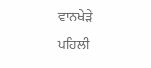ਵਾਨਖੇੜੇ ਪਹਿਲੀ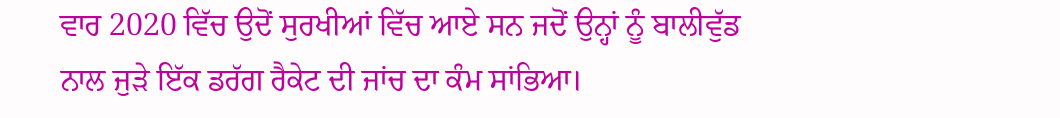ਵਾਰ 2020 ਵਿੱਚ ਉਦੋਂ ਸੁਰਖੀਆਂ ਵਿੱਚ ਆਏ ਸਨ ਜਦੋਂ ਉਨ੍ਹਾਂ ਨੂੰ ਬਾਲੀਵੁੱਡ ਨਾਲ ਜੁੜੇ ਇੱਕ ਡਰੱਗ ਰੈਕੇਟ ਦੀ ਜਾਂਚ ਦਾ ਕੰਮ ਸਾਂਭਿਆ।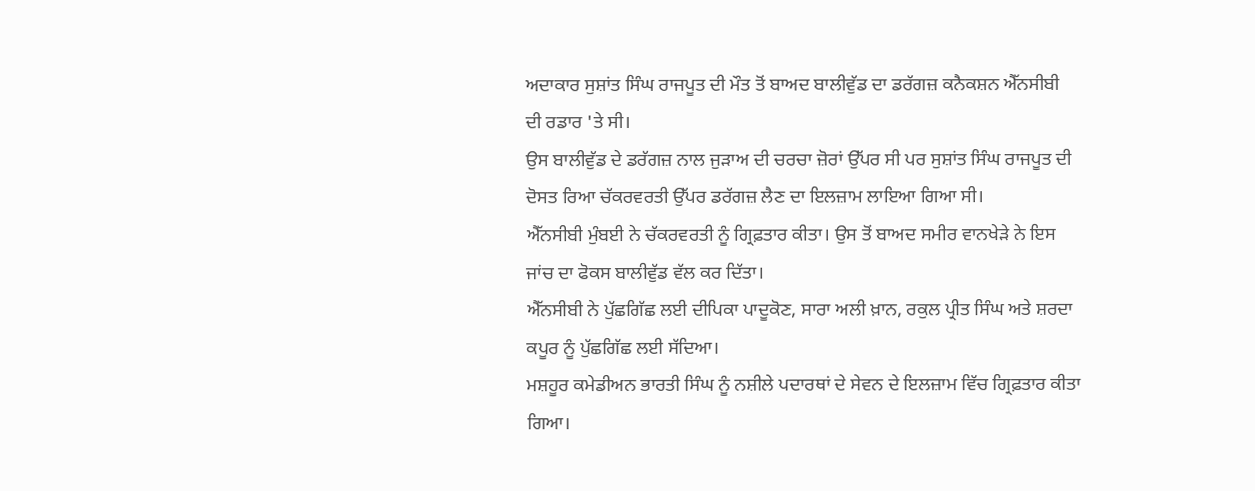ਅਦਾਕਾਰ ਸੁਸ਼ਾਂਤ ਸਿੰਘ ਰਾਜਪੂਤ ਦੀ ਮੌਤ ਤੋਂ ਬਾਅਦ ਬਾਲੀਵੁੱਡ ਦਾ ਡਰੱਗਜ਼ ਕਨੈਕਸ਼ਨ ਐੱਨਸੀਬੀ ਦੀ ਰਡਾਰ 'ਤੇ ਸੀ।
ਉਸ ਬਾਲੀਵੁੱਡ ਦੇ ਡਰੱਗਜ਼ ਨਾਲ ਜੁੜਾਅ ਦੀ ਚਰਚਾ ਜ਼ੋਰਾਂ ਉੱਪਰ ਸੀ ਪਰ ਸੁਸ਼ਾਂਤ ਸਿੰਘ ਰਾਜਪੂਤ ਦੀ ਦੋਸਤ ਰਿਆ ਚੱਕਰਵਰਤੀ ਉੱਪਰ ਡਰੱਗਜ਼ ਲੈਣ ਦਾ ਇਲਜ਼ਾਮ ਲਾਇਆ ਗਿਆ ਸੀ।
ਐੱਨਸੀਬੀ ਮੁੰਬਈ ਨੇ ਚੱਕਰਵਰਤੀ ਨੂੰ ਗ੍ਰਿਫ਼ਤਾਰ ਕੀਤਾ। ਉਸ ਤੋਂ ਬਾਅਦ ਸਮੀਰ ਵਾਨਖੇੜੇ ਨੇ ਇਸ ਜਾਂਚ ਦਾ ਫੋਕਸ ਬਾਲੀਵੁੱਡ ਵੱਲ ਕਰ ਦਿੱਤਾ।
ਐੱਨਸੀਬੀ ਨੇ ਪੁੱਛਗਿੱਛ ਲਈ ਦੀਪਿਕਾ ਪਾਦੂਕੋਣ, ਸਾਰਾ ਅਲੀ ਖ਼ਾਨ, ਰਕੁਲ ਪ੍ਰੀਤ ਸਿੰਘ ਅਤੇ ਸ਼ਰਦਾ ਕਪੂਰ ਨੂੰ ਪੁੱਛਗਿੱਛ ਲਈ ਸੱਦਿਆ।
ਮਸ਼ਹੂਰ ਕਮੇਡੀਅਨ ਭਾਰਤੀ ਸਿੰਘ ਨੂੰ ਨਸ਼ੀਲੇ ਪਦਾਰਥਾਂ ਦੇ ਸੇਵਨ ਦੇ ਇਲਜ਼ਾਮ ਵਿੱਚ ਗ੍ਰਿਫ਼ਤਾਰ ਕੀਤਾ ਗਿਆ।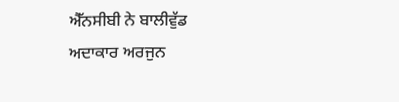ਐੱਨਸੀਬੀ ਨੇ ਬਾਲੀਵੁੱਡ ਅਦਾਕਾਰ ਅਰਜੁਨ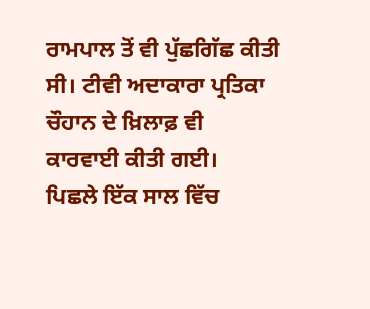ਰਾਮਪਾਲ ਤੋਂ ਵੀ ਪੁੱਛਗਿੱਛ ਕੀਤੀ ਸੀ। ਟੀਵੀ ਅਦਾਕਾਰਾ ਪ੍ਰਤਿਕਾ ਚੌਹਾਨ ਦੇ ਖ਼ਿਲਾਫ਼ ਵੀ ਕਾਰਵਾਈ ਕੀਤੀ ਗਈ।
ਪਿਛਲੇ ਇੱਕ ਸਾਲ ਵਿੱਚ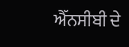ਐੱਨਸੀਬੀ ਦੇ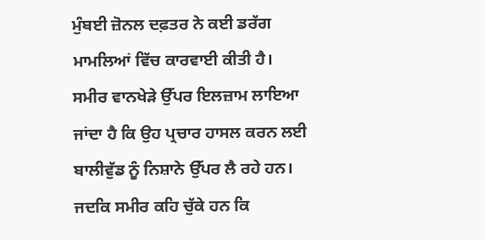ਮੁੰਬਈ ਜ਼ੋਨਲ ਦਫ਼ਤਰ ਨੇ ਕਈ ਡਰੱਗ ਮਾਮਲਿਆਂ ਵਿੱਚ ਕਾਰਵਾਈ ਕੀਤੀ ਹੈ।
ਸਮੀਰ ਵਾਨਖੇੜੇ ਉੱਪਰ ਇਲਜ਼ਾਮ ਲਾਇਆ ਜਾਂਦਾ ਹੈ ਕਿ ਉਹ ਪ੍ਰਚਾਰ ਹਾਸਲ ਕਰਨ ਲਈ ਬਾਲੀਵੁੱਡ ਨੂੰ ਨਿਸ਼ਾਨੇ ਉੱਪਰ ਲੈ ਰਹੇ ਹਨ।
ਜਦਕਿ ਸਮੀਰ ਕਹਿ ਚੁੱਕੇ ਹਨ ਕਿ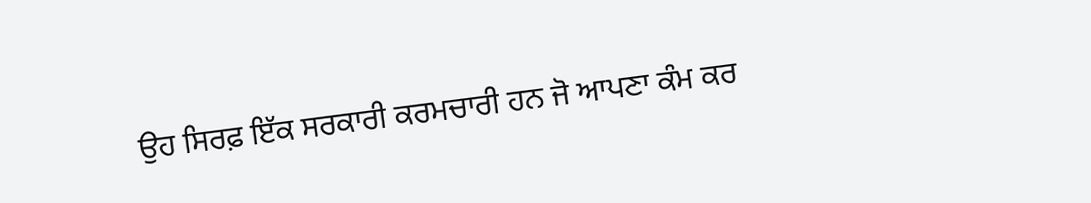ਉਹ ਸਿਰਫ਼ ਇੱਕ ਸਰਕਾਰੀ ਕਰਮਚਾਰੀ ਹਨ ਜੋ ਆਪਣਾ ਕੰਮ ਕਰ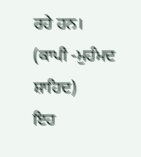ਰਹੇ ਹਨ।
(ਕਾਪੀ -ਮੁਹੰਮਦ ਸ਼ਾਹਿਦ)
ਇਹ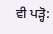ਵੀ ਪੜ੍ਹੋ: